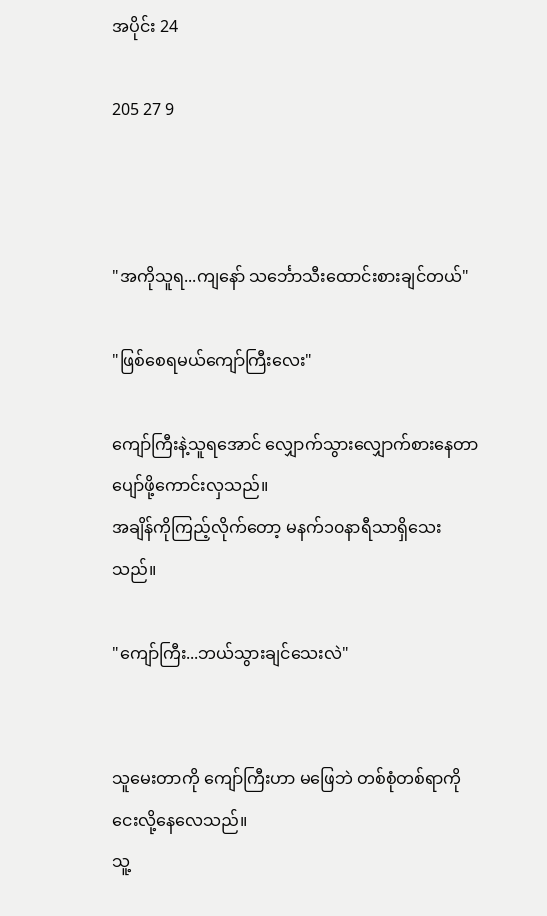အပိုင်း 24

205 27 9



"အကိုသူရ...ကျ‌နော် သင်္ဘောသီးထောင်းစားချင်တယ်"

"ဖြစ်စေရမယ်ကျော်ကြီးလေး"

ကျော်ကြီးနဲ့သူရအောင် လျှောက်သွားလျှောက်စားနေတာ ပျော်ဖို့ကောင်းလှသည်။
အချိန်ကိုကြည့်လိုက်တော့ မနက်၁၀နာရီသာရှိသေးသည်။

"ကျော်ကြီး...ဘယ်သွားချင်သေးလဲ"


သူမေးတာကို ကျော်ကြီးဟာ မဖြေဘဲ တစ်စုံတစ်ရာကို ငေးလို့နေလေသည်။
သူ့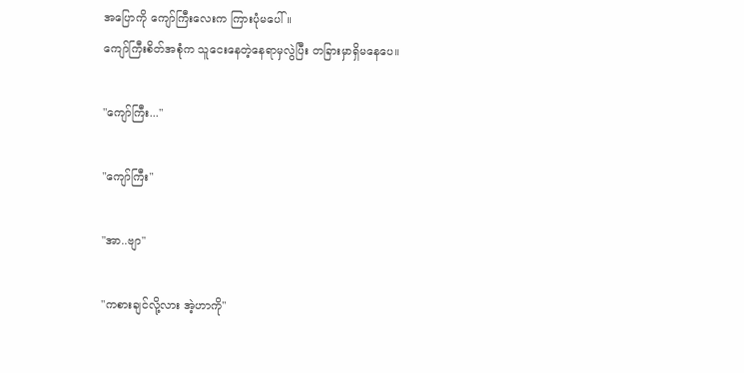အပြောကို ကျော်ကြီးလေးက ကြားပုံမပေါ်။
ကျော်ကြီးစိတ်အစုံက သူငေးနေတဲ့နေရာမှလွဲပြီး တခြားမှာရှိမနေပေ။

"ကျော်ကြီး..."

"ကျော်ကြီး"

"အာ..ဗျာ"

"ကစားချင်လို့လား အဲ့ဟာကို"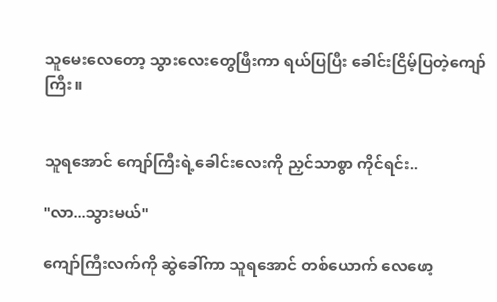သူမေးလေတော့ သွားလေးတွေဖြီးကာ ရယ်ပြပြီး ခေါင်းငြိမ့်ပြတဲ့ကျော်ကြီး။


သူရအောင် ကျော်ကြီးရဲ့ခေါင်းလေးကို ညှင်သာစွာ ကိုင်ရင်း..

"လာ...သွားမယ်"

ကျော်ကြီးလက်ကို ဆွဲခေါ်ကာ သူရအောင် တစ်ယောက် လေဖော့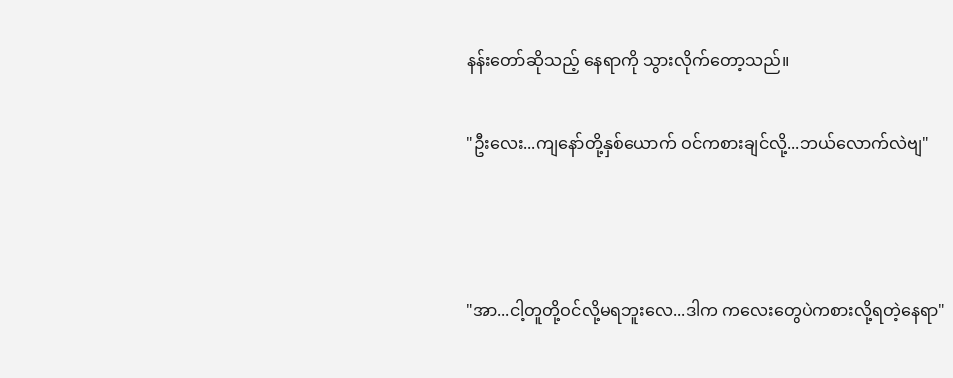နန်းတော်ဆိုသည့် နေရာကို သွားလိုက်တော့သည်။

"ဦးလေး...ကျနော်တို့နှစ်ယောက် ဝင်ကစားချင်လို့...ဘယ်လောက်လဲဗျ"



"အာ...ငါ့တူတို့ဝင်လို့မရဘူးလေ...ဒါက ကလေးတွေပဲကစားလို့ရတဲ့နေရာ"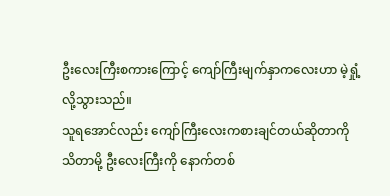ဦးလေးကြီးစကားကြောင့် ကျော်ကြီးမျက်နှာကလေးဟာ မဲ့ရှုံ့လို့သွားသည်။
သူရအောင်လည်း ကျော်ကြီးလေးကစားချင်တယ်ဆိုတာကို သိတာမို့ ဦးလေးကြီးကို နောက်တစ်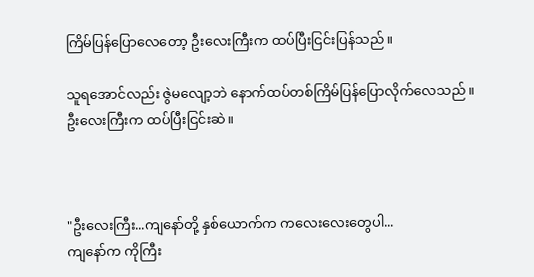ကြိမ်ပြန်ပြောလေတော့ ဦးလေးကြီးက ထပ်ပြီးငြင်းပြန်သည်။

သူရအောင်လည်း ဇွဲမလျော့ဘဲ နောက်ထပ်တစ်ကြိမ်ပြန်ပြောလိုက်လေသည်။
ဦးလေးကြီးက ထပ်ပြီးငြင်းဆဲ။



"ဦးလေးကြီး...ကျ‌နော်တို့ နှစ်ယောက်က ကလေးလေးတွေပါ...
ကျ‌နော်က ကိုကြီး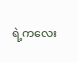ရဲ့ကလေး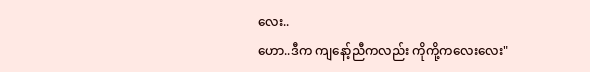လေး..
ဟော..ဒီက ကျ‌နော့်ညီကလည်း ကိုကို့ကလေးလေး"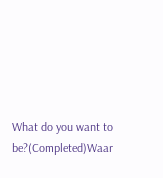What do you want to be?(Completed)Waar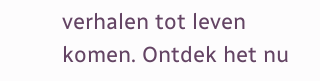verhalen tot leven komen. Ontdek het nu